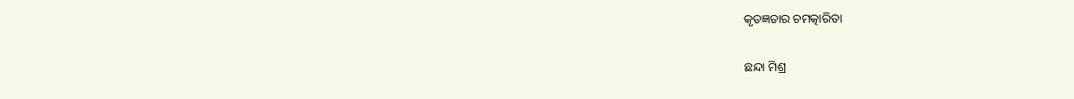କୃତଜ୍ଞତାର ଚମତ୍କାରିତା

ଛନ୍ଦା ମିଶ୍ର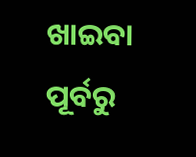ଖାଇବା ପୂର୍ବରୁ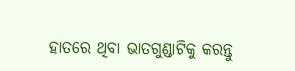ହାତରେ ଥିବା ଭାତଗୁଣ୍ଡାଟିକୁ କରନ୍ତୁ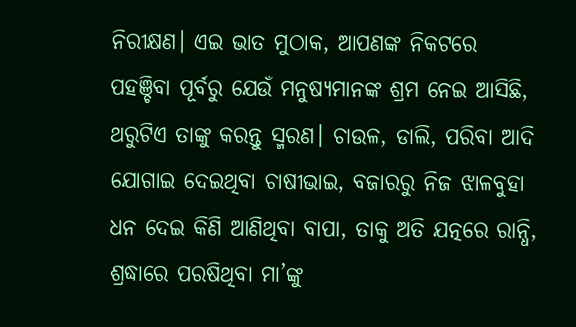ନିରୀକ୍ଷଣ। ଏଇ ଭାତ ମୁଠାକ, ଆପଣଙ୍କ ନିକଟରେ ପହଞ୍ଚିବା ପୂର୍ବରୁ ଯେଉଁ ମନୁଷ୍ୟମାନଙ୍କ ଶ୍ରମ ନେଇ ଆସିଛି, ଥରୁଟିଏ ତାଙ୍କୁ କରନ୍ତୁ ସ୍ମରଣ। ଚାଉଳ, ଡାଲି, ପରିବା ଆଦି ଯୋଗାଇ ଦେଇଥିବା ଚାଷୀଭାଇ, ବଜାରରୁ ନିଜ ଝାଳବୁହା ଧନ ଦେଇ କିଣି ଆଣିଥିବା ବାପା, ତାକୁ ଅତି ଯତ୍ନରେ ରାନ୍ଧି, ଶ୍ରଦ୍ଧାରେ ପରଷିଥିବା ମା’ଙ୍କୁ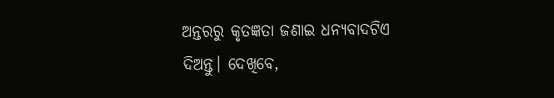ଅନ୍ତରରୁ କୃତଜ୍ଞତା ଜଣାଇ ଧନ୍ୟବାଦଟିଏ ଦିଅନ୍ତୁ। ଦେଖିବେ,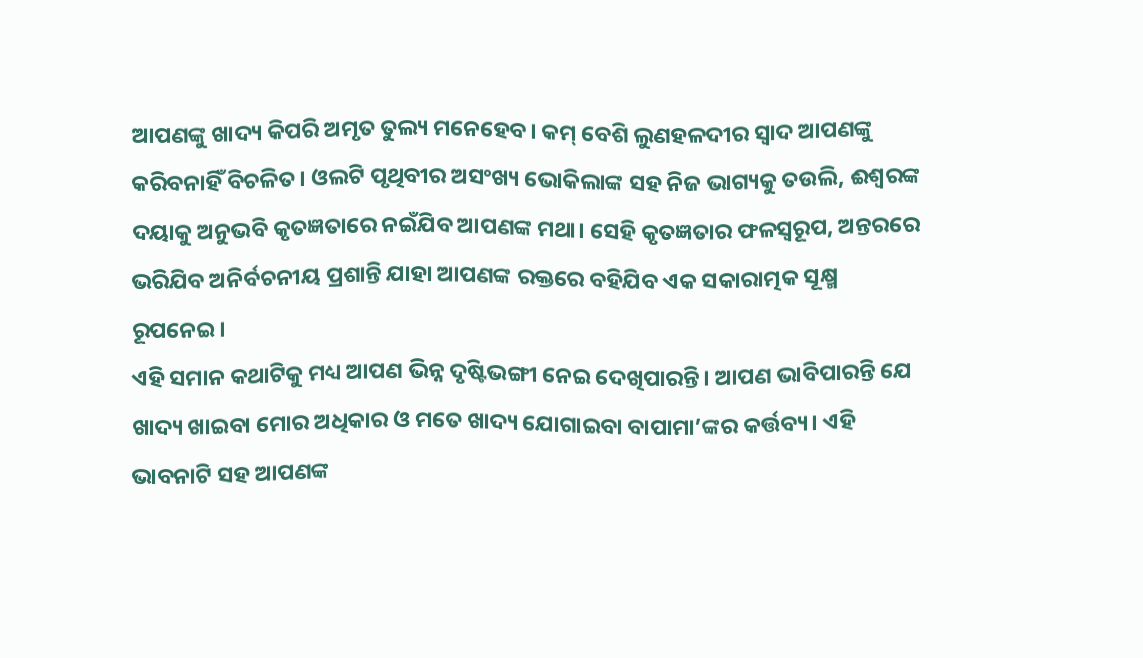ଆପଣଙ୍କୁ ଖାଦ୍ୟ କିପରି ଅମୃତ ତୁଲ୍ୟ ମନେହେବ। କମ୍‌ ବେଶି ଲୁଣହଳଦୀର ସ୍ବାଦ ଆପଣଙ୍କୁ କରିବନାହିଁ ବିଚଳିତ। ଓଲଟି ପୃଥିବୀର ଅସଂଖ୍ୟ ଭୋକିଲାଙ୍କ ସହ ନିଜ ଭାଗ୍ୟକୁ ତଉଲି, ଈଶ୍ୱରଙ୍କ ଦୟାକୁ ଅନୁଭବି କୃତଜ୍ଞତାରେ ନଇଁଯିବ ଆପଣଙ୍କ ମଥା। ସେହି କୃତଜ୍ଞତାର ଫଳସ୍ବରୂପ, ଅନ୍ତରରେ ଭରିଯିବ ଅନିର୍ବଚନୀୟ ପ୍ରଶାନ୍ତି ଯାହା ଆପଣଙ୍କ ରକ୍ତରେ ବହିଯିବ ଏକ ସକାରାତ୍ମକ ସୂକ୍ଷ୍ମ ରୂପନେଇ।
ଏହି ସମାନ କଥାଟିକୁ ମଧ୍ୟ ଆପଣ ଭିନ୍ନ ଦୃଷ୍ଟିଭଙ୍ଗୀ ନେଇ ଦେଖିପାରନ୍ତି। ଆପଣ ଭାବିପାରନ୍ତି ଯେ ଖାଦ୍ୟ ଖାଇବା ମୋର ଅଧିକାର ଓ ମତେ ଖାଦ୍ୟ ଯୋଗାଇବା ବାପାମା’ଙ୍କର କର୍ତ୍ତବ୍ୟ। ଏହି ଭାବନାଟି ସହ ଆପଣଙ୍କ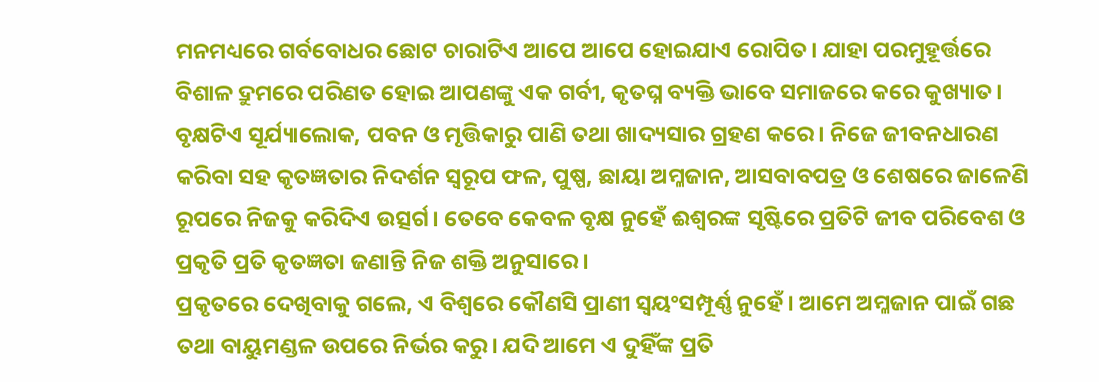ମନମଧ୍ୟରେ ଗର୍ବବୋଧର ଛୋଟ ଚାରାଟିଏ ଆପେ ଆପେ ହୋଇଯାଏ ରୋପିତ। ଯାହା ପରମୁହୂର୍ତ୍ତରେ ବିଶାଳ ଦ୍ରୁମରେ ପରିଣତ ହୋଇ ଆପଣଙ୍କୁ ଏକ ଗର୍ବୀ, କୃତଘ୍ନ ବ୍ୟକ୍ତି ଭାବେ ସମାଜରେ କରେ କୁଖ୍ୟାତ।
ବୃକ୍ଷଟିଏ ସୂର୍ଯ୍ୟାଲୋକ, ପବନ ଓ ମୃତ୍ତିକାରୁ ପାଣି ତଥା ଖାଦ୍ୟସାର ଗ୍ରହଣ କରେ। ନିଜେ ଜୀବନଧାରଣ କରିବା ସହ କୃତଜ୍ଞତାର ନିଦର୍ଶନ ସ୍ବରୂପ ଫଳ, ପୁଷ୍ପ, ଛାୟା ଅମ୍ଳଜାନ, ଆସବାବପତ୍ର ଓ ଶେଷରେ ଜାଳେଣି ରୂପରେ ନିଜକୁ କରିଦିଏ ଉତ୍ସର୍ଗ। ତେବେ କେବଳ ବୃକ୍ଷ ନୁହେଁ ଈଶ୍ୱରଙ୍କ ସୃଷ୍ଟିରେ ପ୍ରତିଟି ଜୀବ ପରିବେଶ ଓ ପ୍ରକୃତି ପ୍ରତି କୃତଜ୍ଞତା ଜଣାନ୍ତି ନିଜ ଶକ୍ତି ଅନୁସାରେ।
ପ୍ରକୃତରେ ଦେଖିବାକୁ ଗଲେ, ଏ ବିଶ୍ୱରେ କୌଣସି ପ୍ରାଣୀ ସ୍ବୟଂସମ୍ପୂର୍ଣ୍ଣ ନୁହେଁ। ଆମେ ଅମ୍ଳଜାନ ପାଇଁ ଗଛ ତଥା ବାୟୁମଣ୍ଡଳ ଉପରେ ନିର୍ଭର କରୁ। ଯଦି ଆମେ ଏ ଦୁହିଁଙ୍କ ପ୍ରତି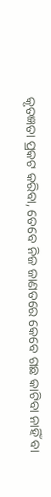କୃତଜ୍ଞତା ପ୍ରକଟ କରିବା, ତେବେ ନିଜ ଜାଣତରେ କେବେ ଗଛ କାଟିବା ନାହିଁ ବା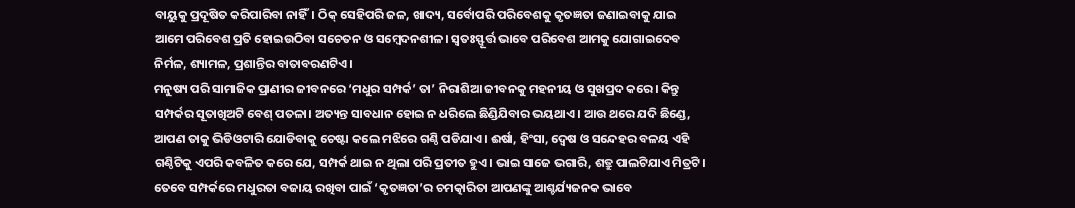ବାୟୁକୁ ପ୍ରଦୂଷିତ କରିପାରିବା ନାହିଁ। ଠିକ୍‌ ସେହିପରି ଜଳ, ଖାଦ୍ୟ, ସର୍ବୋପରି ପରିବେଶକୁ କୃତଜ୍ଞତା ଜଣାଇବାକୁ ଯାଇ ଆମେ ପରିବେଶ ପ୍ରତି ହୋଇଉଠିବା ସଚେତନ ଓ ସମ୍ବେଦନଶୀଳ। ସ୍ବତଃସ୍ଫୂର୍ତ୍ତ ଭାବେ ପରିବେଶ ଆମକୁ ଯୋଗାଇଦେବ ନିର୍ମଳ, ଶ୍ୟାମଳ, ପ୍ରଶାନ୍ତିର ବାତାବରଣଟିଏ।
ମନୁଷ୍ୟ ପରି ସାମାଜିକ ପ୍ରାଣୀର ଜୀବନରେ ‘ମଧୁର ସମ୍ପର୍କ’ ତା’ ନିରାଶିଆ ଜୀବନକୁ ମହନୀୟ ଓ ସୁଖପ୍ରଦ କରେ। କିନ୍ତୁ ସମ୍ପର୍କର ସୂତାଖିଅଟି ବେଶ୍‌ ପତଳା। ଅତ୍ୟନ୍ତ ସାବଧାନ ହୋଇ ନ ଧରିଲେ ଛିଣ୍ଡିଯିବାର ଭୟଥାଏ। ଆଉ ଥରେ ଯଦି ଛିଣ୍ଡେ, ଆପଣ ତାକୁ ଭିଡିଓଟାରି ଯୋଡିବାକୁ ଚେଷ୍ଟା କଲେ ମଝିରେ ଗଣ୍ଠି ପଡିଯାଏ। ଈର୍ଷା, ହିଂସା, ଦ୍ୱେଷ ଓ ସନ୍ଦେହର ବଳୟ ଏହି ଗଣ୍ଠିଟିକୁ ଏପରି କବଳିତ କରେ ଯେ, ସମ୍ପର୍କ ଥାଇ ନ ଥିଲା ପରି ପ୍ରତୀତ ହୁଏ। ଭାଇ ସାଜେ ଭଗାରି, ଶତ୍ରୁ ପାଲଟିଯାଏ ମିତ୍ରଟି। ତେବେ ସମ୍ପର୍କରେ ମଧୁରତା ବଜାୟ ରଖିବା ପାଇଁ ‘କୃତଜ୍ଞତା’ର ଚମତ୍କାରିତା ଆପଣଙ୍କୁ ଆଶ୍ଚର୍ଯ୍ୟଜନକ ଭାବେ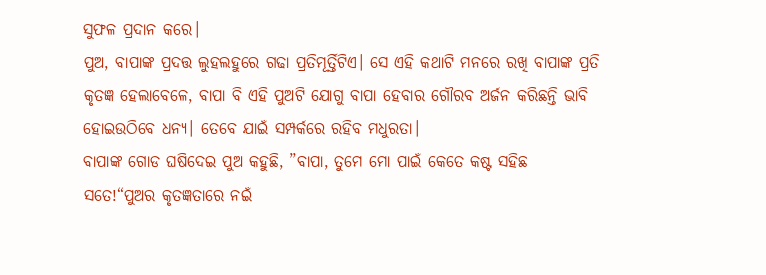ସୁଫଳ ପ୍ରଦାନ କରେ।
ପୁଅ, ବାପାଙ୍କ ପ୍ରଦତ୍ତ ଲୁହଲହୁରେ ଗଢା ପ୍ରତିମୂର୍ତ୍ତିଟିଏ। ସେ ଏହି କଥାଟି ମନରେ ରଖି ବାପାଙ୍କ ପ୍ରତି କୃତଜ୍ଞ ହେଲାବେଳେ, ବାପା ବି ଏହି ପୁଅଟି ଯୋଗୁ ବାପା ହେବାର ଗୌରବ ଅର୍ଜନ କରିଛନ୍ତି ଭାବି ହୋଇଉଠିବେ ଧନ୍ୟ। ତେବେ ଯାଇଁ ସମ୍ପର୍କରେ ରହିବ ମଧୁରତା।
ବାପାଙ୍କ ଗୋଡ ଘଷିଦେଇ ପୁଅ କହୁଛି, ”ବାପା, ତୁମେ ମୋ ପାଇଁ କେତେ କଷ୍ଟ ସହିଛ ସତେ!“ପୁଅର କୃତଜ୍ଞତାରେ ନଇଁ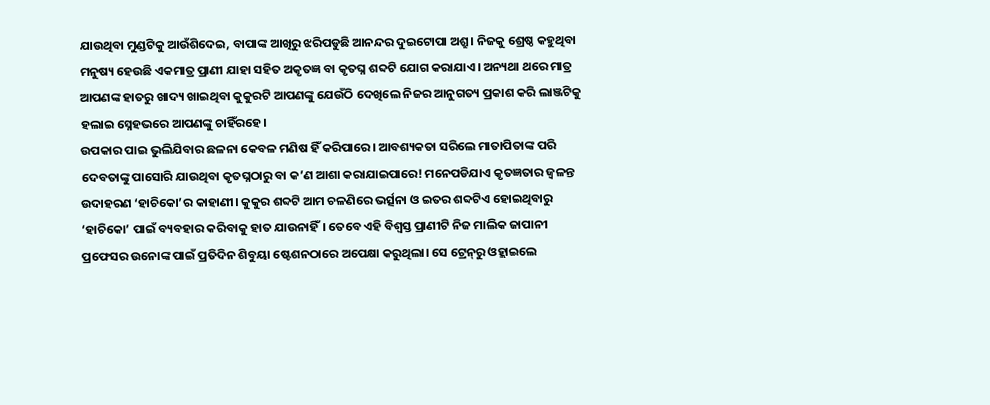ଯାଉଥିବା ମୁଣ୍ଡଟିକୁ ଆଉଁଶିଦେଇ, ବାପାଙ୍କ ଆଖିରୁ ଝରିପଡୁଛି ଆନନ୍ଦର ଦୁଇଟୋପା ଅଶ୍ରୁ। ନିଜକୁ ଶ୍ରେଷ୍ଠ କହୁଥିବା ମନୁଷ୍ୟ ହେଉଛି ଏକମାତ୍ର ପ୍ରାଣୀ ଯାହା ସହିତ ଅକୃତଜ୍ଞ ବା କୃତଘ୍ନ ଶବ୍ଦଟି ଯୋଗ କରାଯାଏ। ଅନ୍ୟଥା ଥରେ ମାତ୍ର ଆପଣଙ୍କ ହାତରୁ ଖାଦ୍ୟ ଖାଇଥିବା କୁକୁରଟି ଆପଣଙ୍କୁ ଯେଉଁଠି ଦେଖିଲେ ନିଜର ଆନୁଗତ୍ୟ ପ୍ରକାଶ କରି ଲାଞ୍ଜଟିକୁ ହଲାଇ ସ୍ନେହଭରେ ଆପଣଙ୍କୁ ଚାହିଁରହେ।
ଉପକାର ପାଇ ଭୁଲିଯିବାର ଛଳନା କେବଳ ମଣିଷ ହିଁ କରିପାରେ। ଆବଶ୍ୟକତା ସରିଲେ ମାତାପିତାଙ୍କ ପରି ଦେବତାଙ୍କୁ ପାସୋରି ଯାଉଥିବା କୃତଘ୍ନଠାରୁ ବା କ’ଣ ଆଶା କରାଯାଇପାରେ! ମନେପଡିଯାଏ କୃତଜ୍ଞତାର ଜ୍ୱଳନ୍ତ ଉଦାହରଣ ‘ହାଚିକୋ’ର କାହାଣୀ। କୁକୁର ଶବ୍ଦଟି ଆମ ଚଳଣିରେ ଭର୍ତ୍ସନା ଓ ଇତର ଶବ୍ଦଟିଏ ହୋଇଥିବାରୁ ‘ହାଚିକୋ’ ପାଇଁ ବ୍ୟବହାର କରିବାକୁ ହାତ ଯାଉନାହିଁ। ତେବେ ଏହି ବିଶ୍ୱସ୍ତ ପ୍ରାଣୀଟି ନିଜ ମାଲିକ ଜାପାନୀ ପ୍ରଫେସର ଉନୋଙ୍କ ପାଇଁ ପ୍ରତିଦିନ ଶିବୁୟା ଷ୍ଟେଶନଠାରେ ଅପେକ୍ଷା କରୁଥିଲା। ସେ ଟ୍ରେନ୍‌ରୁ ଓହ୍ଲାଇଲେ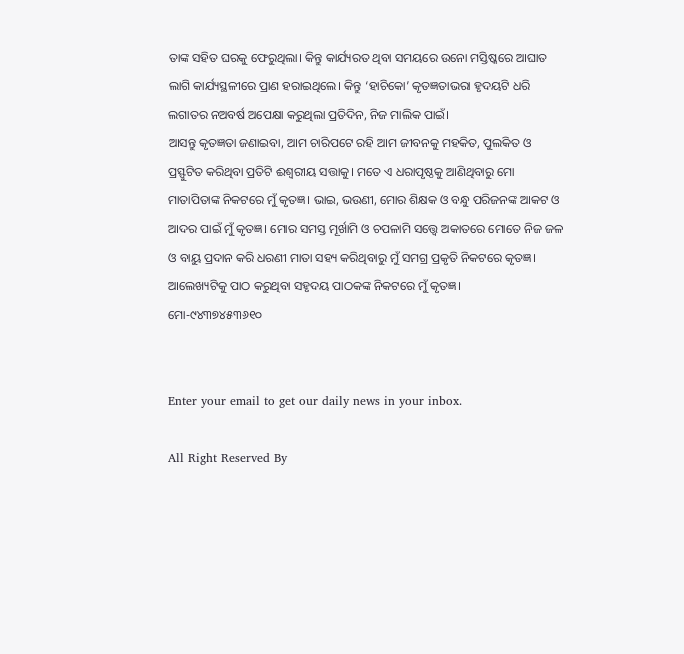ତାଙ୍କ ସହିତ ଘରକୁ ଫେରୁଥିଲା। କିନ୍ତୁ କାର୍ଯ୍ୟରତ ଥିବା ସମୟରେ ଉନୋ ମସ୍ତିଷ୍କରେ ଆଘାତ ଲାଗି କାର୍ଯ୍ୟସ୍ଥଳୀରେ ପ୍ରାଣ ହରାଇଥିଲେ। କିନ୍ତୁ ‘ହାଚିକୋ’ କୃତଜ୍ଞତାଭରା ହୃଦୟଟି ଧରି ଲଗାତର ନଅବର୍ଷ ଅପେକ୍ଷା କରୁଥିଲା ପ୍ରତିଦିନ, ନିଜ ମାଲିକ ପାଇଁ।
ଆସନ୍ତୁ କୃତଜ୍ଞତା ଜଣାଇବା, ଆମ ଚାରିପଟେ ରହି ଆମ ଜୀବନକୁ ମହକିତ, ପୁଲକିତ ଓ ପ୍ରସ୍ଫୁଟିତ କରିଥିବା ପ୍ରତିଟି ଈଶ୍ୱରୀୟ ସତ୍ତାକୁ। ମତେ ଏ ଧରାପୃଷ୍ଠକୁ ଆଣିଥିବାରୁ ମୋ ମାତାପିତାଙ୍କ ନିକଟରେ ମୁଁ କୃତଜ୍ଞ। ଭାଇ, ଭଉଣୀ, ମୋର ଶିକ୍ଷକ ଓ ବନ୍ଧୁ ପରିଜନଙ୍କ ଆକଟ ଓ ଆଦର ପାଇଁ ମୁଁ କୃତଜ୍ଞ। ମୋର ସମସ୍ତ ମୂର୍ଖାମି ଓ ଚପଳାମି ସତ୍ତ୍ୱେ ଅକାତରେ ମୋତେ ନିଜ ଜଳ ଓ ବାୟୁ ପ୍ରଦାନ କରି ଧରଣୀ ମାତା ସହ୍ୟ କରିଥିବାରୁ ମୁଁ ସମଗ୍ର ପ୍ରକୃତି ନିକଟରେ କୃତଜ୍ଞ। ଆଲେଖ୍ୟଟିକୁ ପାଠ କରୁଥିବା ସହୃଦୟ ପାଠକଙ୍କ ନିକଟରେ ମୁଁ କୃତଜ୍ଞ।
ମୋ-୯୪୩୭୪୫୩୬୧୦


Enter your email to get our daily news in your inbox.

All Right Reserved By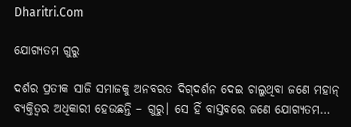Dharitri.Com

ଯୋଗ୍ୟତମ ଗୁରୁ

ଦର୍ଶର ପ୍ରତୀକ ସାଜି ସମାଜକୁ ଅନବରତ ଦିଗ୍‌ଦର୍ଶନ ଦେଇ ଚାଲୁଥିବା ଜଣେ ମହାନ୍‌ ବ୍ୟକ୍ତିତ୍ୱର ଅଧିକାରୀ ହେଉଛନ୍ତି – ଗୁରୁ। ସେ ହିଁ ବାସ୍ତବରେ ଜଣେ ଯୋଗ୍ୟତମ…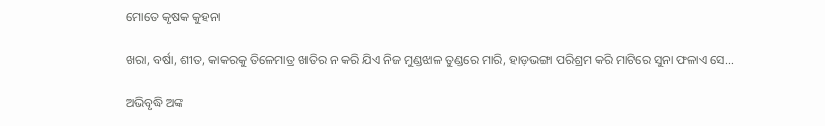ମୋତେ କୃଷକ କୁହନା

ଖରା, ବର୍ଷା, ଶୀତ, କାକରକୁ ତିଳେମାତ୍ର ଖାତିର ନ କରି ଯିଏ ନିଜ ମୁଣ୍ଡଝାଳ ତୁଣ୍ଡରେ ମାରି, ହାଡ଼ଭଙ୍ଗା ପରିଶ୍ରମ କରି ମାଟିରେ ସୁନା ଫଳାଏ ସେ…

ଅଭିବୃଦ୍ଧି ଅଙ୍କ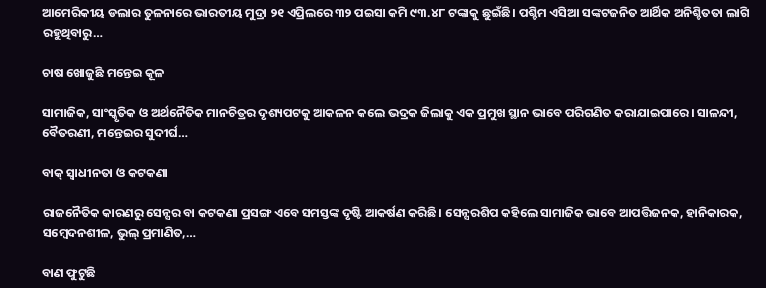ଆମେରିକୀୟ ଡଲାର ତୁଳନାରେ ଭାରତୀୟ ମୁଦ୍ରା ୨୧ ଏପ୍ରିଲରେ ୩୨ ପଇସା କମି ୯୩.୪୮ ଟଙ୍କାକୁ ଛୁଇଁଛି। ପଶ୍ଚିମ ଏସିଆ ସଙ୍କଟଜନିତ ଆର୍ଥିକ ଅନିଶ୍ଚିତତା ଲାଗି ରହୁଥିବାରୁ…

ଚାଷ ଖୋଜୁଛି ମନ୍ତେଇ କୂଳ

ସାମାଜିକ, ସାଂସ୍କୃତିକ ଓ ଅର୍ଥନୈତିକ ମାନଚିତ୍ରର ଦୃଶ୍ୟପଟକୁ ଆକଳନ କଲେ ଭଦ୍ରକ ଜିଲାକୁ ଏକ ପ୍ରମୁଖ ସ୍ଥାନ ଭାବେ ପରିଗଣିତ କରାଯାଇପାରେ। ସାଳନ୍ଦୀ, ବୈତରଣୀ, ମନ୍ତେଇର ସୁଦୀର୍ଘ…

ବାକ୍‌ ସ୍ବାଧୀନତା ଓ କଟକଣା

ରାଜନୈତିକ କାରଣରୁ ସେନ୍ସର ବା କଟକଣା ପ୍ରସଙ୍ଗ ଏବେ ସମସ୍ତଙ୍କ ଦୃଷ୍ଟି ଆକର୍ଷଣ କରିଛି। ସେନ୍ସରଶିପ କହିଲେ ସାମାଜିକ ଭାବେ ଆପତ୍ତିଜନକ, ହାନିକାରକ, ସମ୍ବେଦନଶୀଳ, ଭୁଲ୍‌ ପ୍ରମାଣିତ,…

ବାଣ ଫୁଟୁଛି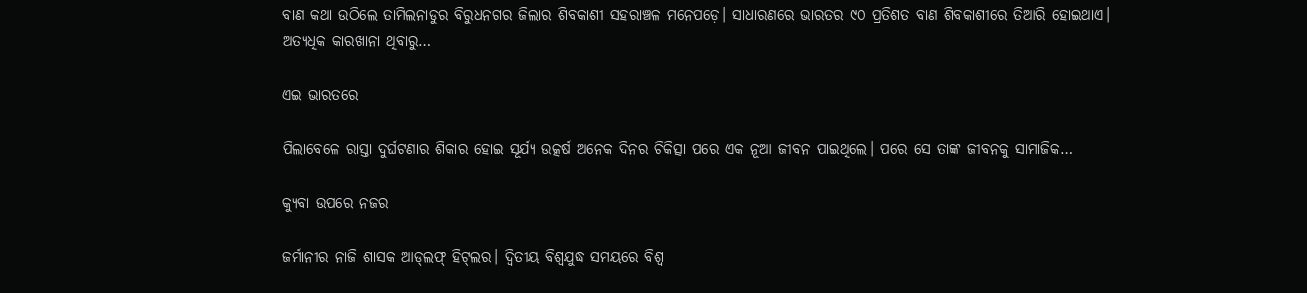ବାଣ କଥା ଉଠିଲେ ତାମିଲନାଡୁର ବିରୁଧନଗର ଜିଲାର ଶିବକାଶୀ ସହରାଞ୍ଚଳ ମନେପଡ଼େ। ସାଧାରଣରେ ଭାରତର ୯୦ ପ୍ରତିଶତ ବାଣ ଶିବକାଶୀରେ ତିଆରି ହୋଇଥାଏ। ଅତ୍ୟଧିକ କାରଖାନା ଥିବାରୁ…

ଏଇ ଭାରତରେ

ପିଲାବେଳେ ରାସ୍ତା ଦୁର୍ଘଟଣାର ଶିକାର ହୋଇ ସୂର୍ଯ୍ୟ ଉତ୍କର୍ଷ ଅନେକ ଦିନର ଚିକିତ୍ସା ପରେ ଏକ ନୂଆ ଜୀବନ ପାଇଥିଲେ। ପରେ ସେ ତାଙ୍କ ଜୀବନକୁ ସାମାଜିକ…

କ୍ୟୁବା ଉପରେ ନଜର

ଜର୍ମାନୀର ନାଜି ଶାସକ ଆଡ୍‌ଲଫ୍‌ ହିଟ୍‌ଲର। ଦ୍ବିତୀୟ ବିଶ୍ବଯୁଦ୍ଧ ସମୟରେ ବିଶ୍ବ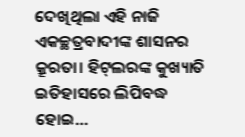ଦେଖିଥିଲା ଏହି ନାଜି ଏକଚ୍ଛତ୍ରବାଦୀଙ୍କ ଶାସନର କ୍ରୂରତା। ହିଟ୍‌ଲରଙ୍କ କୁଖ୍ୟାତି ଇତିହାସରେ ଲିପିବଦ୍ଧ ହୋଇ…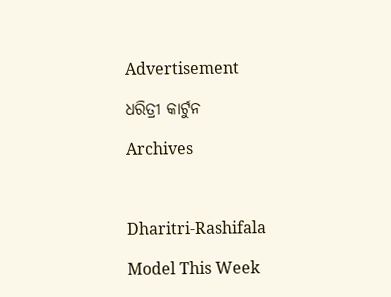Advertisement

ଧରିତ୍ରୀ କାର୍ଟୁନ

Archives



Dharitri-Rashifala

Model This Week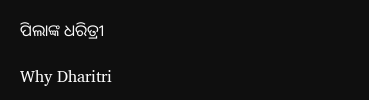ପିଲାଙ୍କ ଧରିତ୍ରୀ

Why Dharitri